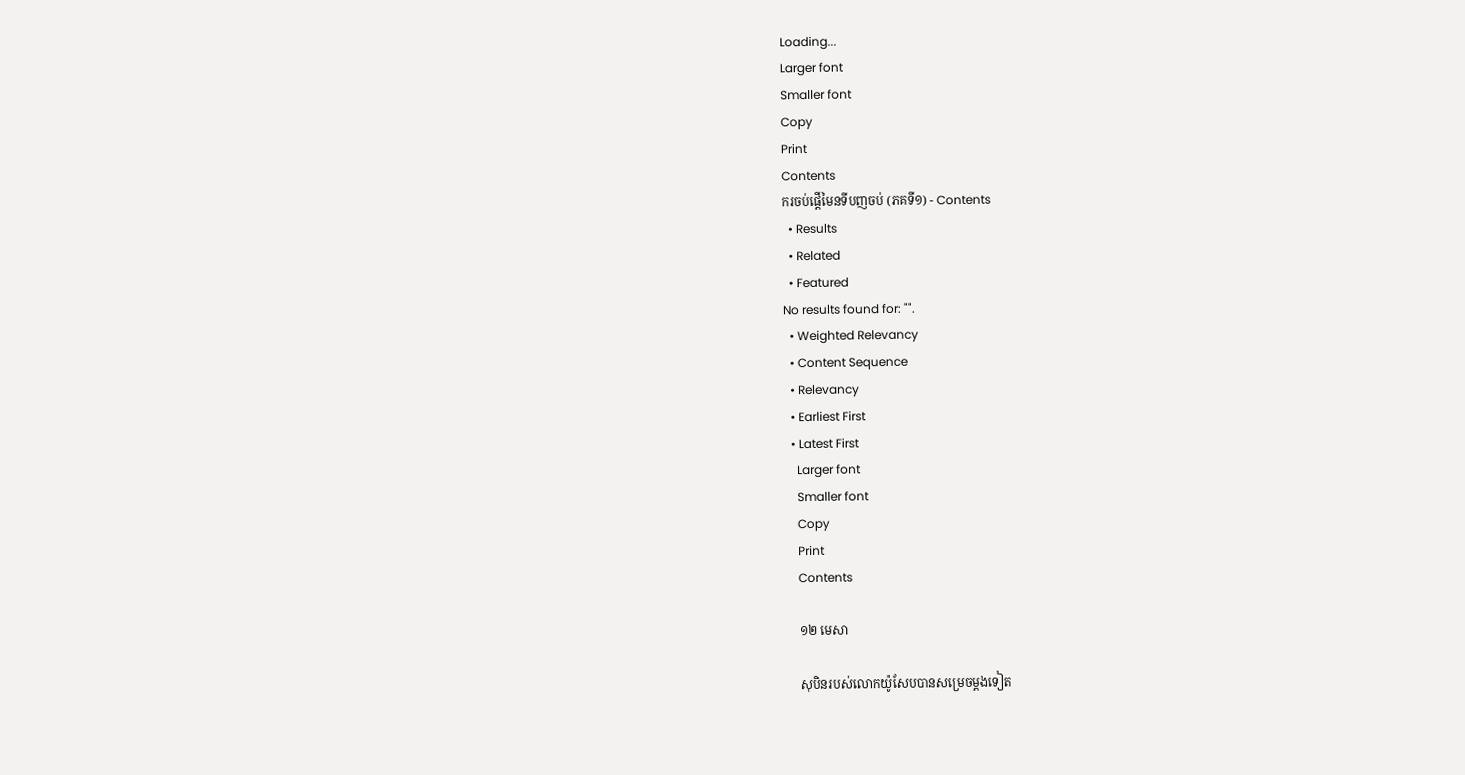Loading...
Larger font
Smaller font
Copy
Print
Contents
ករចប់ផ្តើមៃនទីបញចប់ (ភគទី១) - Contents
  • Results
  • Related
  • Featured
No results found for: "".
  • Weighted Relevancy
  • Content Sequence
  • Relevancy
  • Earliest First
  • Latest First
    Larger font
    Smaller font
    Copy
    Print
    Contents

    ១២ មេសា

    សុបិនរបស់លោកយ៉ូសែបបានសម្រេចម្តងទៀត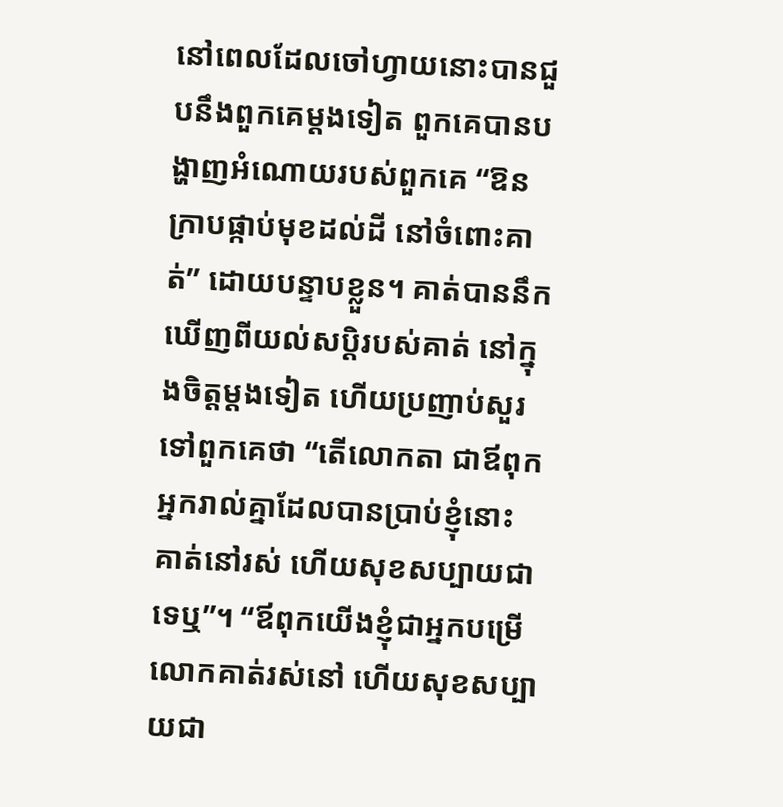នៅពេលដែលចៅហ្វាយនោះបានជួបនឹងពួកគេម្តងទៀត ពួកគេបានបង្ហាញអំណោយរបស់ពួកគេ “ឱនក្រាបផ្កាប់មុខដល់ដី នៅចំពោះគាត់” ដោយបន្ទាបខ្លួន។ គាត់បាននឹកឃើញពីយល់សប្តិរបស់គាត់ នៅក្នុងចិត្តម្តងទៀត ហើយប្រញាប់សួរទៅពួកគេថា “តើលោកតា ជាឪពុកអ្នករាល់គ្នាដែលបានប្រាប់ខ្ញុំនោះ គាត់នៅរស់ ហើយសុខសប្បាយជាទេឬ”។ “ឪពុកយើងខ្ញុំជាអ្នកបម្រើលោកគាត់រស់នៅ ហើយសុខសប្បាយជា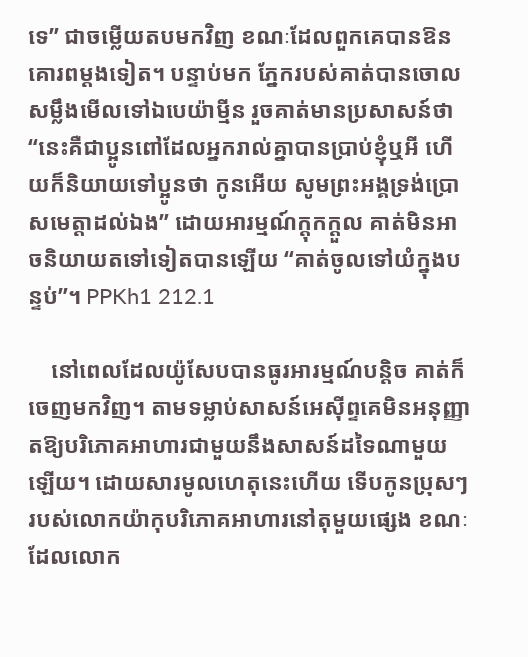ទេ” ជាចម្លើយតបមកវិញ ខណៈដែលពួកគេបានឱនគោរពម្តងទៀត។ បន្ទាប់មក ភ្នែករបស់គាត់បានចោលសម្លឹងមើលទៅឯបេយ៉ាម្មីន រួចគាត់មានប្រសាសន៍ថា “នេះគឺជាប្អូនពៅដែលអ្នករាល់គ្នាបានប្រាប់ខ្ញុំឬអី ហើយក៏និយាយទៅប្អូនថា កូនអើយ សូមព្រះអង្គទ្រង់ប្រោសមេត្តាដល់ឯង” ដោយអារម្មណ៍ក្តុកក្តួល គាត់មិនអាចនិយាយតទៅទៀតបានឡើយ “គាត់ចូលទៅយំក្នុងបន្ទប់”។ PPKh1 212.1

    នៅពេលដែលយ៉ូសែបបានធូរអារម្មណ៍បន្តិច គាត់ក៏ចេញមកវិញ។ តាមទម្លាប់សាសន៍អេស៊ីព្ទគេមិនអនុញ្ញាតឱ្យបរិភោគអាហារជាមួយនឹងសាសន៍ដទៃណាមួយឡើយ។ ដោយសារមូលហេតុនេះហើយ ទើបកូនប្រុសៗ របស់លោកយ៉ាកុបរិភោគអាហារនៅតុមួយផ្សេង ខណៈដែលលោក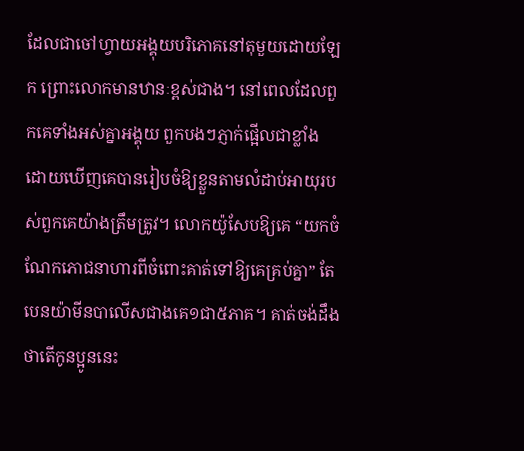ដែលជាចៅហ្វាយអង្គុយបរិភោគនៅតុមួយដោយឡែក ព្រោះលោកមានឋានៈខ្ពស់ជាង។ នៅពេលដែលពួកគេទាំងអស់គ្នាអង្គុយ ពួកបងៗភ្ញាក់ផ្អើលជាខ្លាំង ដោយឃើញគេបានរៀបចំឱ្យខ្លួនតាមលំដាប់អាយុរបស់ពួកគេយ៉ាងត្រឹមត្រូវ។ លោកយ៉ូសែបឱ្យគេ “យកចំណែកភោជនាហារពីចំពោះគាត់ទៅឱ្យគេគ្រប់គ្នា” តែបេនយ៉ាមីនបាលើសជាងគេ១ជា៥ភាគ។ គាត់ចង់ដឹងថាតើកូនប្អូននេះ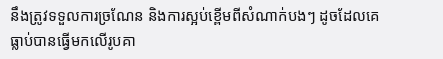នឹងត្រូវទទួលការច្រណែន និងការស្អប់ខ្ពើមពីសំណាក់បងៗ ដូចដែលគេធ្លាប់បានធ្វើមកលើរូបគា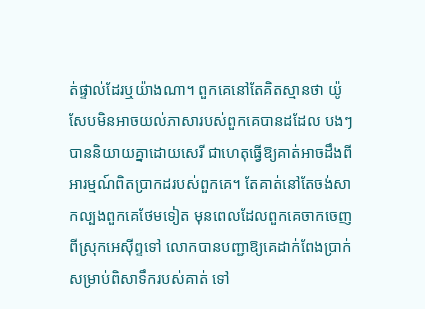ត់ផ្ទាល់ដែរឬយ៉ាងណា។ ពួកគេនៅតែគិតស្មានថា យ៉ូសែបមិនអាចយល់ភាសារបស់ពួកគេបានដដែល បងៗបាននិយាយគ្នាដោយសេរី ជាហេតុធ្វើឱ្យគាត់អាចដឹងពីអារម្មណ៍ពិតប្រាកដរបស់ពួកគេ។ តែគាត់នៅតែចង់សាកល្បងពួកគេថែមទៀត មុនពេលដែលពួកគេចាកចេញពីស្រុកអេស៊ីព្ទទៅ លោកបានបញ្ជាឱ្យគេដាក់ពែងប្រាក់សម្រាប់ពិសាទឹករបស់គាត់ ទៅ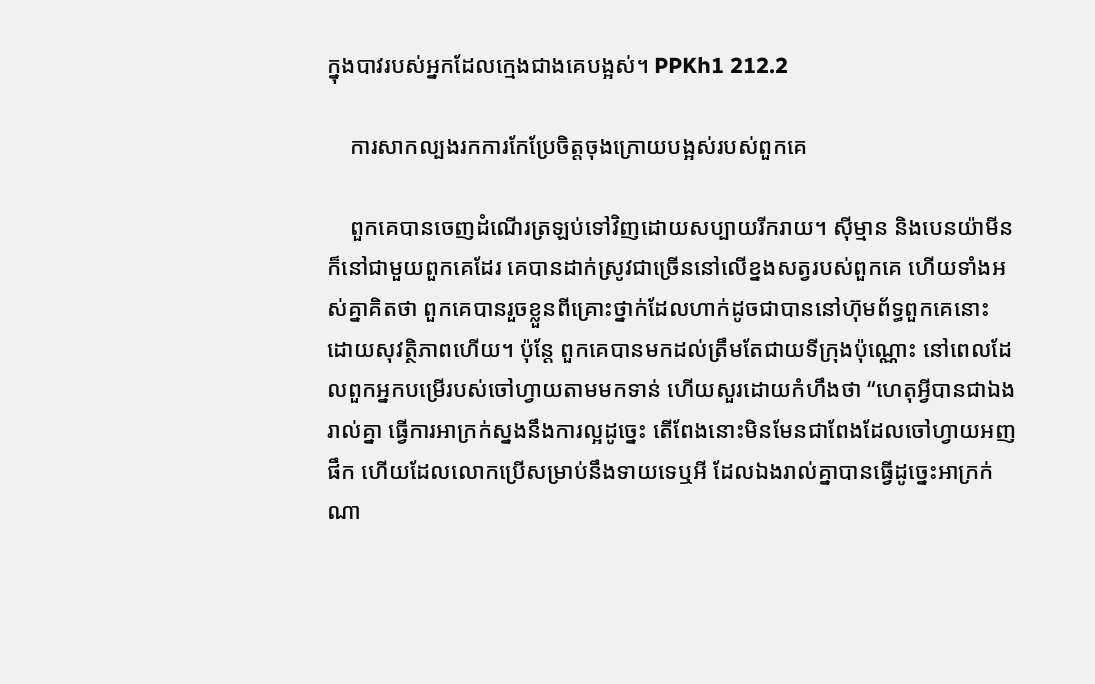ក្នុងបាវរបស់អ្នកដែលក្មេងជាងគេបង្អស់។ PPKh1 212.2

    ការសាកល្បងរកការកែប្រែចិត្តចុងក្រោយបង្អស់របស់ពួកគេ

    ពួកគេបានចេញដំណើរត្រឡប់ទៅវិញដោយសប្បាយរីករាយ។ ស៊ីម្មាន និងបេនយ៉ាមីនក៏នៅជាមួយពួកគេដែរ គេបានដាក់ស្រូវជាច្រើននៅលើខ្នងសត្វរបស់ពួកគេ ហើយទាំងអស់គ្នាគិតថា ពួកគេបានរួចខ្លួនពីគ្រោះថ្នាក់ដែលហាក់ដូចជាបាននៅហ៊ុមព័ទ្ធពួកគេនោះ ដោយសុវត្ថិភាពហើយ។ ប៉ុនែ្ត ពួកគេបានមកដល់ត្រឹមតែជាយទីក្រុងប៉ុណ្ណោះ នៅពេលដែលពួកអ្នកបម្រើរបស់ចៅហ្វាយតាមមកទាន់ ហើយសួរដោយកំហឹងថា “ហេតុអ្វីបានជាឯងរាល់គ្នា ធ្វើការអាក្រក់ស្នងនឹងការល្អដូច្នេះ តើពែងនោះមិនមែនជាពែងដែលចៅហ្វាយអញផឹក ហើយដែលលោកប្រើសម្រាប់នឹងទាយទេឬអី ដែលឯងរាល់គ្នាបានធ្វើដូច្នេះអាក្រក់ណា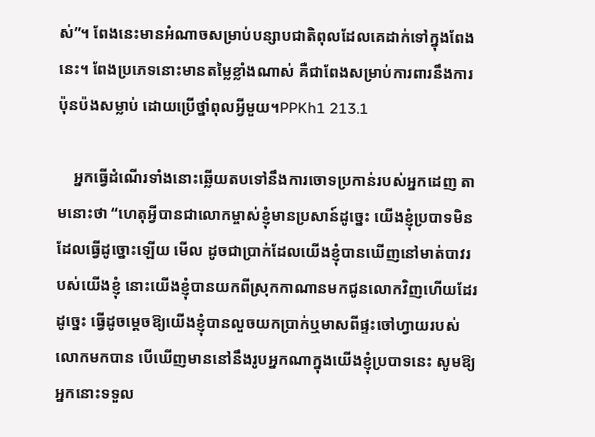ស់”។ ពែងនេះមានអំណាចសម្រាប់បន្សាបជាតិពុលដែលគេដាក់ទៅក្នុងពែងនេះ។ ពែងប្រភេទនោះមានតម្លៃខ្លាំងណាស់ គឺជាពែងសម្រាប់ការពារនឹងការប៉ុនប៉ងសម្លាប់ ដោយប្រើថ្នាំពុលអ្វីមួយ។PPKh1 213.1

    អ្នកធ្វើដំណើរទាំងនោះឆ្លើយតបទៅនឹងការចោទប្រកាន់របស់អ្នកដេញ តាមនោះថា “ហេតុអ្វីបានជាលោកម្ចាស់ខ្ញុំមានប្រសាន៍ដូច្នេះ យើងខ្ញុំប្របាទមិនដែលធ្វើដូច្នោះឡើយ មើល ដូចជាប្រាក់ដែលយើងខ្ញុំបានឃើញនៅមាត់បាវរបស់យើងខ្ញុំ នោះយើងខ្ញុំបានយកពីស្រុកកាណានមកជូនលោកវិញហើយដែរ ដូច្នេះ ធ្វើដូចម្តេចឱ្យយើងខ្ញុំបានលួចយកប្រាក់ឬមាសពីផ្ទះចៅហ្វាយរបស់លោកមកបាន បើឃើញមាននៅនឹងរូបអ្នកណាក្នុងយើងខ្ញុំប្របាទនេះ សូមឱ្យអ្នកនោះទទួល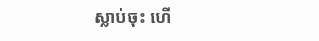ស្លាប់ចុះ ហើ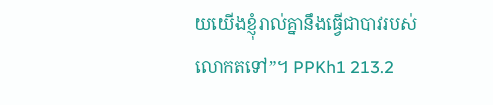យយើងខ្ញុំរាល់គ្នានឹងធ្វើជាបាវរបស់លោកតទៅ”។ PPKh1 213.2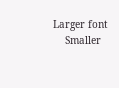Larger font
    Smaller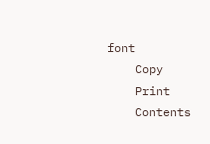font
    Copy
    Print
    Contents